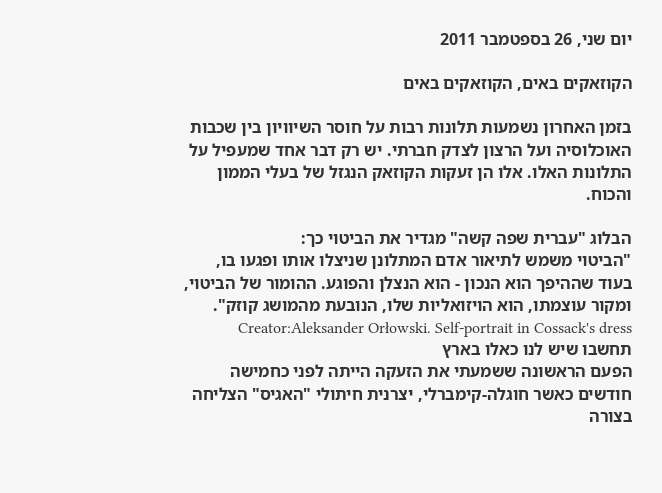יום שני, 26 בספטמבר 2011

הקוזאקים באים, הקוזאקים באים

בזמן האחרון נשמעות תלונות רבות על חוסר השיוויון בין שכבות האוכלוסיה ועל הרצון לצדק חברתי. יש רק דבר אחד שמעפיל על התלונות האלו. אלו הן זעקות הקוזאק הנגזל של בעלי הממון והכוח.

הבלוג "עברית שפה קשה" מגדיר את הביטוי כך:
"הביטוי משמש לתיאור אדם המתלונן שניצלו אותו ופגעו בו, בעוד שההיפך הוא הנכון - הוא הנצלן והפוגע. ההומור של הביטוי, ומקור עוצמתו, הוא הויזואליות שלו, הנובעת מהמושג קוזק".
Creator:Aleksander Orłowski. Self-portrait in Cossack's dress  תחשבו שיש לנו כאלו בארץ
הפעם הראשונה ששמעתי את הזעקה הייתה לפני כחמישה חודשים כאשר חוגלה-קימברלי, יצרנית חיתולי "האגיס" הצליחה בצורה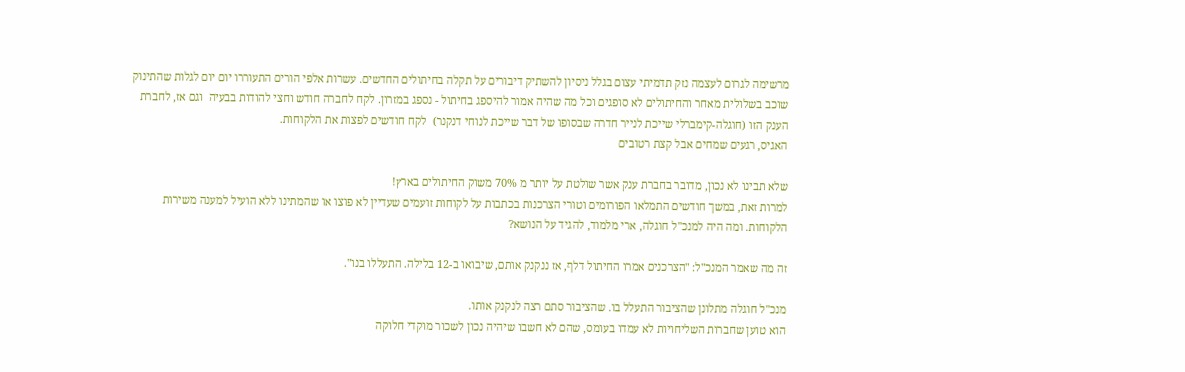מרשימה לגרום לעצמה נזק תדמיתי עצום בגלל ניסיון להשתיק דיבורים על תקלה בחיתולים החדשים. עשרות אלפי הורים התעוררו יום יום לגלות שהתינוק שוכב בשלולית מאחר והחיתולים לא סופגים וכל מה שהיה אמור להיספג בחיתול - נספג במזרון. לקח לחברה חודש וחצי להודות בבעיה  וגם אז, לחברת הענק הזו (חוגלה-קימברלי שייכת לנייר חדרה שבסופו של דבר שייכת לנוחי דנקנר)  לקח חודשים לפצות את הלקוחות.
האגיס, רגעים שמחים אבל קצת רטובים

שלא תבינו לא נכון, מדובר בחברת ענק אשר שולטת על יותר מ 70% משוק החיתולים בארץ!
למרות זאת, במשך חודשים התמלאו הפורומים וטורי הצרכנות בכתבות על לקוחות זועמים שעדיין לא פוצו או שהמתינו ללא הועיל למענה משירות הלקוחות. ומה היה למנכ"ל חוגלה, ארי מלמוד, להגיד על הנושא?

זה מה שאמר המנכ"ל: "הצרכנים אמרו החיתול דלף, אז ננקנק אותם, שיבואו ב-12 בלילה. התעללו בנו".

מנכ"ל חוגלה מתלונן שהציבור התעלל בו. שהציבור סתם רצה לנקנק אותו.
הוא טוען שחברות השליחויות לא עמדו בעומס, שהם לא חשבו שיהיה נכון לשכור מוקדי חלוקה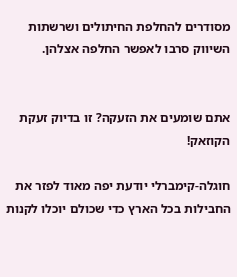מסודרים להחלפת החיתולים ושרשתות השיווק סרבו לאפשר החלפה אצלהן.


אתם שומעים את הזעקה? זו בדיוק זעקת הקוזאק!

חוגלה-קימברלי יודעת יפה מאוד לפזר את החבילות בכל הארץ כדי שכולם יוכלו לקנות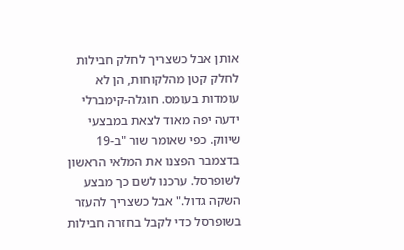אותן אבל כשצריך לחלק חבילות לחלק קטן מהלקוחות, הן לא עומדות בעומס. חוגלה-קימברלי ידעה יפה מאוד לצאת במבצעי שיווק. כפי שאומר שור "ב-19 בדצמבר הפצנו את המלאי הראשון לשופרסל. ערכנו לשם כך מבצע השקה גדול." אבל כשצריך להעזר בשופרסל כדי לקבל בחזרה חבילות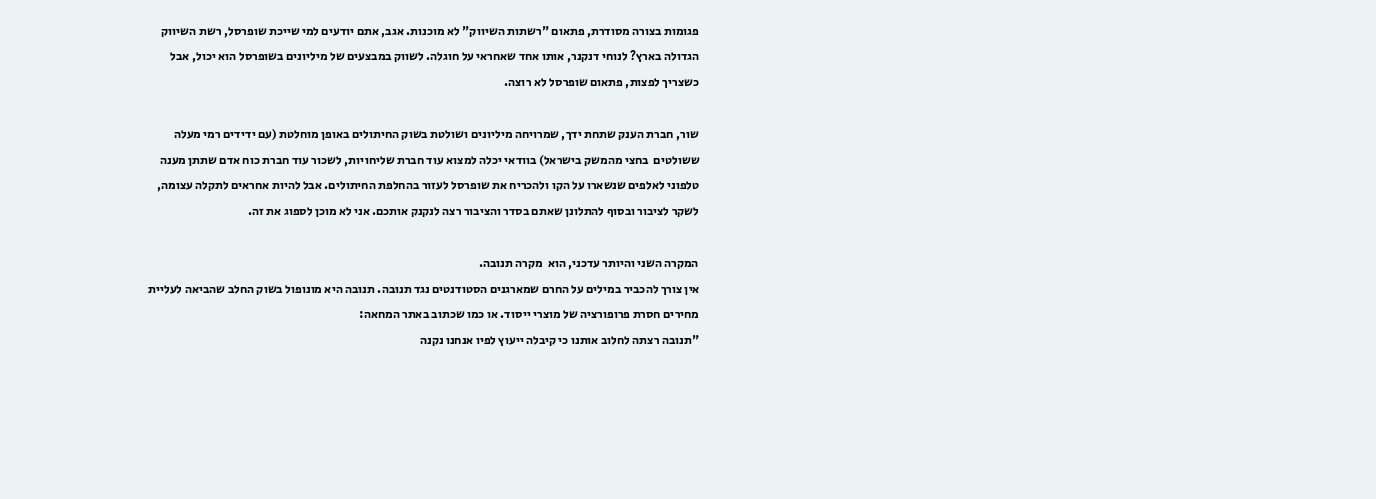פגומות בצורה מסודרת, פתאום "רשתות השיווק" לא מוכנות. אגב, אתם יודעים למי שייכת שופרסל, רשת השיווק הגדולה בארץ? לנוחי דנקנר, אותו אחד שאחראי על חוגלה. לשווק במבצעים של מיליונים בשופרסל הוא יכול, אבל כשצריך לפצות, פתאום שופרסל לא רוצה.

שור, חברת הענק שתחת ידך, שמרויחה מיליונים ושולטת בשוק החיתולים באופן מוחלטת (עם ידידים רמי מעלה ששולטים  בחצי מהמשק בישראל) בוודאי יכלה למצוא עוד חברת שליחויות, לשכור עוד חברת כוח אדם שתתן מענה טלפוני לאלפים שנשארו על הקו ולהכריח את שופרסל לעזור בהחלפת החיתולים. אבל להיות אחראים לתקלה עצומה, לשקר לציבור ובסוף להתלונן שאתם בסדר והציבור רצה לנקנק אותכם. אני לא מוכן לספוג את זה.

המקרה השני והיותר עדכני, הוא  מקרה תנובה.
אין צורך להכביר במילים על החרם שמארגנים הסטודנטים נגד תנובה. תנובה היא מונופול בשוק החלב שהביאה לעליית מחירים חסרת פרופורציה של מוצרי ייסוד. או כמו שכתוב באתר המחאה:
"תנובה רצתה לחלוב אותנו כי קיבלה ייעוץ לפיו אנחנו נקנה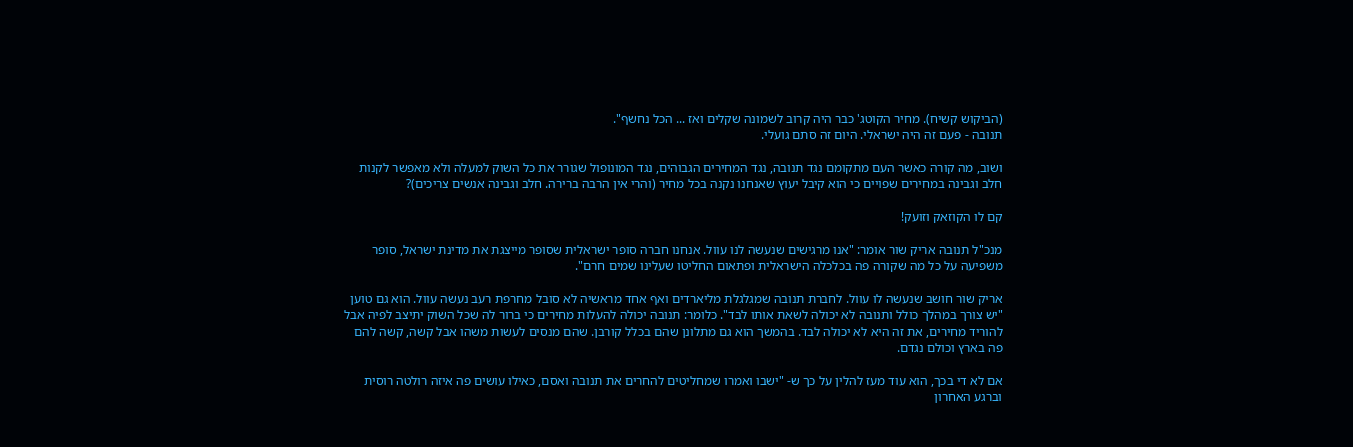(הביקוש קשיח). מחיר הקוטג' כבר היה קרוב לשמונה שקלים ואז ... הכל נחשף".
תנובה - פעם זה היה ישראלי. היום זה סתם גועלי.

ושוב, מה קורה כאשר העם מתקומם נגד תנובה, נגד המחירים הגבוהים, נגד המונופול שגורר את כל השוק למעלה ולא מאפשר לקנות חלב וגבינה במחירים שפויים כי הוא קיבל יעוץ שאנחנו נקנה בכל מחיר (והרי אין הרבה ברירה. חלב וגבינה אנשים צריכים)?

קם לו הקוזאק וזועק!

מנכ"ל תנובה אריק שור אומר: "אנו מרגישים שנעשה לנו עוול. אנחנו חברה סופר ישראלית שסופר מייצגת את מדינת ישראל, סופר משפיעה על כל מה שקורה פה בכלכלה הישראלית ופתאום החליטו שעלינו שמים חרם".

אריק שור חושב שנעשה לו עוול. לחברת תנובה שמגלגלת מליארדים ואף אחד מראשיה לא סובל מחרפת רעב נעשה עוול. הוא גם טוען "יש צורך במהלך כולל ותנובה לא יכולה לשאת אותו לבד". כלומר: תנובה יכולה להעלות מחירים כי ברור לה שכל השוק יתיצב לפיה אבל להוריד מחירים, את זה היא לא יכולה לבד. בהמשך הוא גם מתלונן שהם בכלל קורבן. שהם מנסים לעשות משהו אבל קשה, קשה להם פה בארץ וכולם נגדם.

אם לא די בכך, הוא עוד מעז להלין על כך ש- "ישבו ואמרו שמחליטים להחרים את תנובה ואסם, כאילו עושים פה איזה רולטה רוסית וברגע האחרון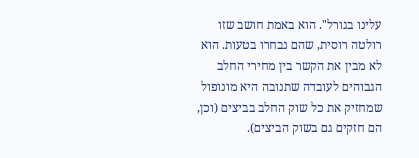עלינו בגורל". הוא באמת חושב שזו רולטה רוסית, שהם נבחרו בטעות. הוא לא מבין את הקשר בין מחירי החלב הגבוהים לעובדה שתנובה היא מונופול שמחזיק את כל שוק החלב בביצים (וכן, הם חזקים גם בשוק הביצים).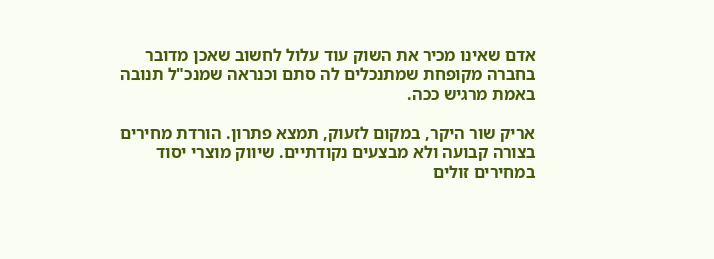אדם שאינו מכיר את השוק עוד עלול לחשוב שאכן מדובר בחברה מקופחת שמתנכלים לה סתם וכנראה שמנכ"ל תנובה באמת מרגיש ככה.

אריק שור היקר, במקום לזעוק, תמצא פתרון. הורדת מחירים בצורה קבועה ולא מבצעים נקודתיים. שיווק מוצרי יסוד במחירים זולים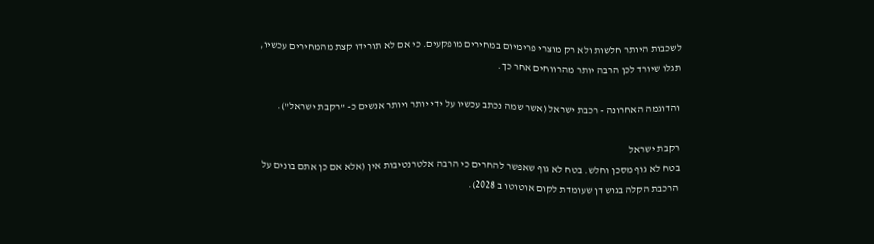לשכבות היותר חלשות ולא רק מוצרי פרימיום במחירים מופקעים. כי אם לא תורידו קצת מהמחירים עכשיו, תגלו שיורד לכן הרבה יותר מהרווחים אחר כך.

והדוגמה האחרונה - רכבת ישראל (אשר שמה נכתב עכשיו על ידי יותר ויותר אנשים כ- "רקבת ישראל").

רקבת ישראל
בטח לא גוף מסכן וחלש. בטח לא גוף שאפשר להחרים כי הרבה אלטרנטיבות אין (אלא אם כן אתם בונים על הרכבת הקלה בגוש דן שעומדת לקום אוטוטו ב 2028).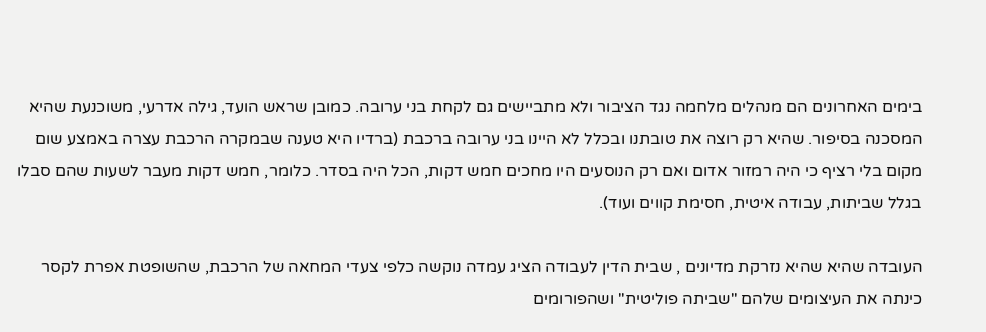בימים האחרונים הם מנהלים מלחמה נגד הציבור ולא מתביישים גם לקחת בני ערובה. כמובן שראש הועד, גילה אדרעי, משוכנעת שהיא המסכנה בסיפור. שהיא רק רוצה את טובתנו ובכלל לא היינו בני ערובה ברכבת (ברדיו היא טענה שבמקרה הרכבת עצרה באמצע שום מקום בלי רציף כי היה רמזור אדום ואם רק הנוסעים היו מחכים חמש דקות, הכל היה בסדר. כלומר, חמש דקות מעבר לשעות שהם סבלו בגלל שביתות, עבודה איטית, חסימת קווים ועוד).

העובדה שהיא שהיא נזרקת מדיונים , שבית הדין לעבודה הציג עמדה נוקשה כלפי צעדי המחאה של הרכבת, שהשופטת אפרת לקסר כינתה את העיצומים שלהם "שביתה פוליטית" ושהפורומים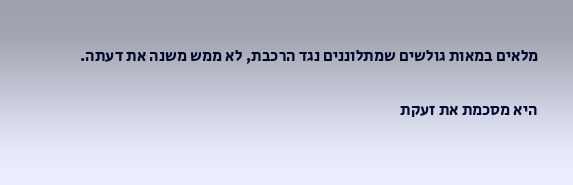מלאים במאות גולשים שמתלוננים נגד הרכבת, לא ממש משנה את דעתה.

היא מסכמת את זעקת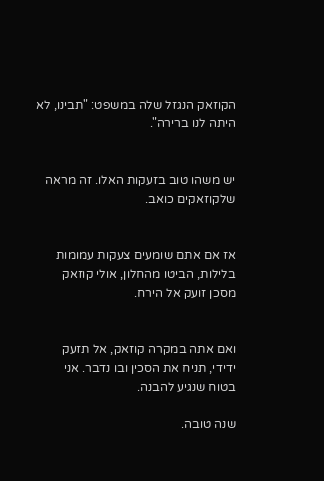הקוזאק הנגזל שלה במשפט: "תבינו, לא היתה לנו ברירה".


יש משהו טוב בזעקות האלו. זה מראה שלקוזאקים כואב.


אז אם אתם שומעים צעקות עמומות בלילות, הביטו מהחלון, אולי קוזאק מסכן זועק אל הירח.


ואם אתה במקרה קוזאק, אל תזעק ידידי, תניח את הסכין ובו נדבר. אני בטוח שנגיע להבנה.

שנה טובה.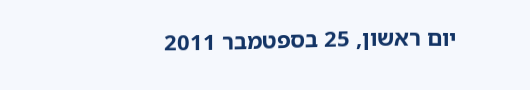יום ראשון, 25 בספטמבר 2011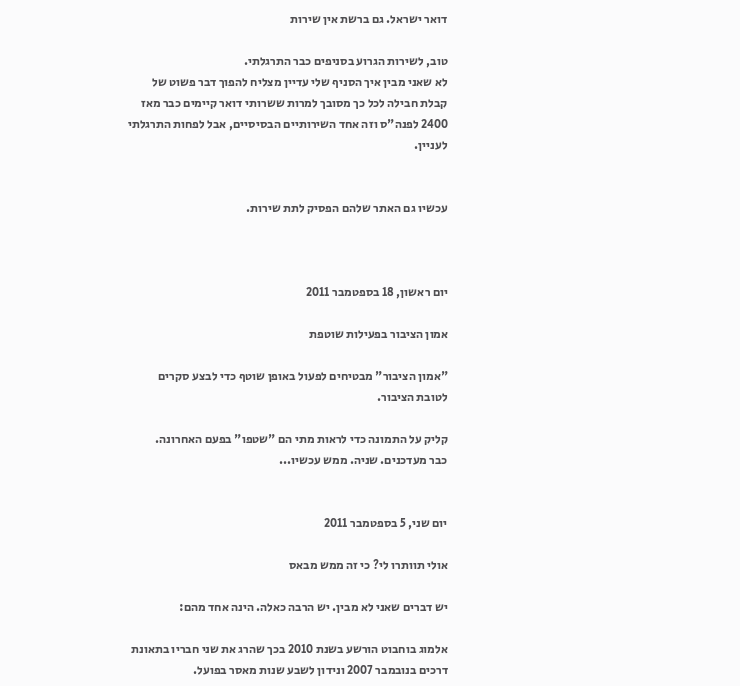דואר ישראל. גם ברשת אין שירות

טוב, לשירות הגרוע בסניפים כבר התרגלתי.
לא שאני מבין איך הסניף שלי עדיין מצליח להפוך דבר פשוט של קבלת חבילה לכל כך מסובך למרות ששרותי דואר קיימים כבר מאז 2400 לפנה"ס וזה אחד השירותיים הבסיסיים, אבל לפחות התרגלתי לעניין.


עכשיו גם האתר שלהם הפסיק לתת שירות.



יום ראשון, 18 בספטמבר 2011

אמון הציבור בפעילות שוטפת

"אמון הציבור" מבטיחים לפעול באופן שוטף כדי לבצע סקרים לטובת הציבור.

קליק על התמונה כדי לראות מתי הם "שטפו" בפעם האחרונה.
כבר מעדכנים. שניה. ממש עכשיו...


יום שני, 5 בספטמבר 2011

אולי תוותרו לי? כי זה ממש מבאס

יש דברים שאני לא מבין. יש הרבה כאלה. הינה אחד מהם:

אלמוג בוחבוט הורשע בשנת 2010 בכך שהרג את שני חבריו בתאונת דרכים בנובמבר 2007 ונידון לשבע שנות מאסר בפועל.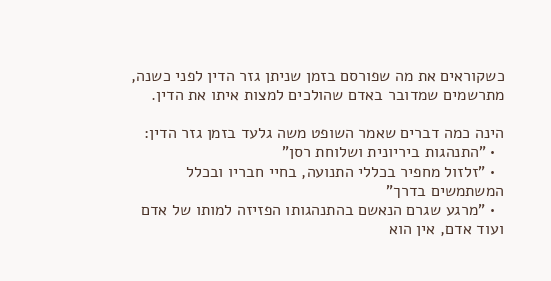כשקוראים את מה שפורסם בזמן שניתן גזר הדין לפני כשנה, מתרשמים שמדובר באדם שהולכים למצות איתו את הדין.

הינה כמה דברים שאמר השופט משה גלעד בזמן גזר הדין:
  • "התנהגות ביריונית ושלוחת רסן"
  • "זלזול מחפיר בכללי התנועה, בחיי חבריו ובכלל המשתמשים בדרך"
  • "מרגע שגרם הנאשם בהתנהגותו הפזיזה למותו של אדם ועוד אדם, אין הוא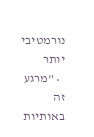נורמטיבי יותר
  • "מרגע זה באותיות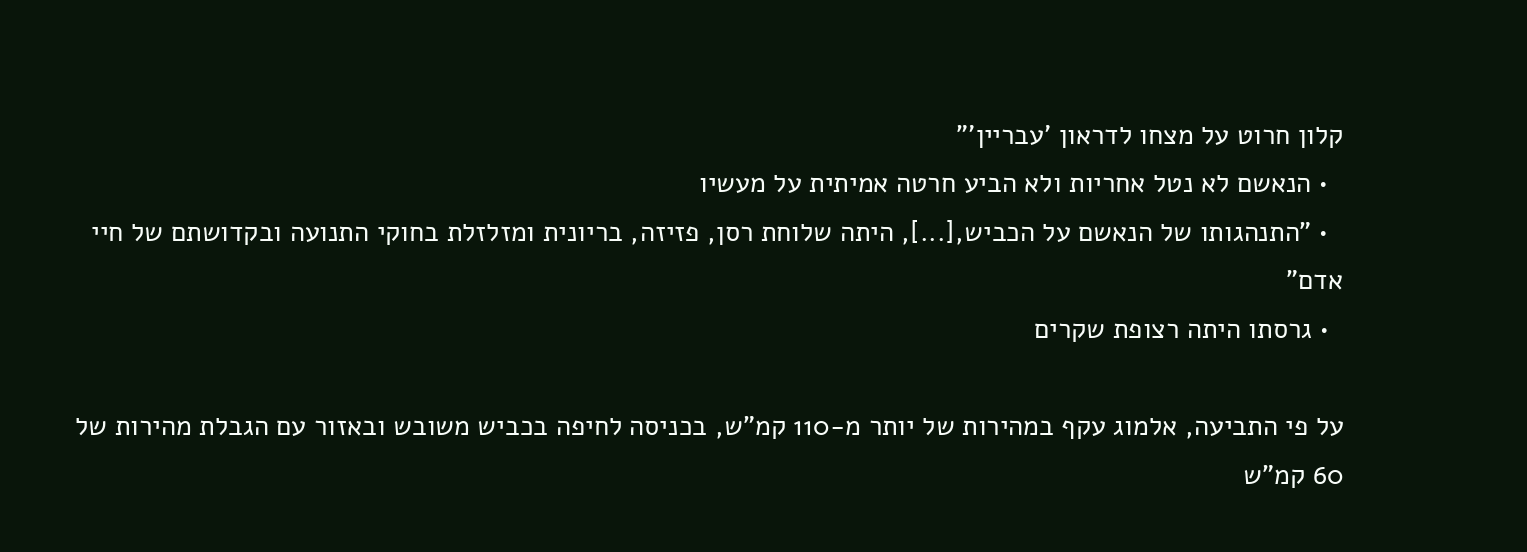קלון חרוט על מצחו לדראון 'עבריין'"
  • הנאשם לא נטל אחריות ולא הביע חרטה אמיתית על מעשיו
  • "התנהגותו של הנאשם על הכביש,[...], היתה שלוחת רסן, פזיזה, בריונית ומזלזלת בחוקי התנועה ובקדושתם של חיי אדם"
  • גרסתו היתה רצופת שקרים

על פי התביעה, אלמוג עקף במהירות של יותר מ-110 קמ"ש, בכניסה לחיפה בכביש משובש ובאזור עם הגבלת מהירות של 60 קמ"ש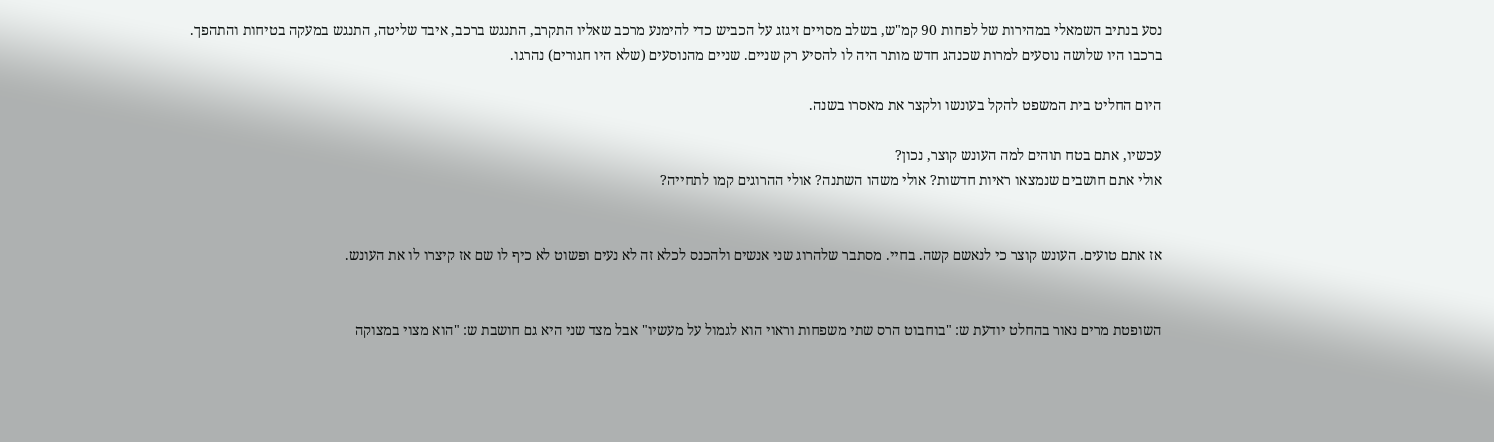נסע בנתיב השמאלי במהירות של לפחות 90 קמ"ש, בשלב מסויים זיגזג על הכביש כדי להימנע מרכב שאליו התקרב, התנגש ברכב, איבד שליטה, התנגש במעקה בטיחות והתהפך.
ברכבו היו שלושה נוסעים למרות שכנהג חדש מותר היה לו להסיע רק שניים. שניים מהנוסעים (שלא היו חגורים) נהרגו.

היום החליט בית המשפט להקל בעונשו ולקצר את מאסרו בשנה.

עכשיו, אתם בטח תוהים למה העונש קוצר, נכון?
אולי אתם חושבים שנמצאו ראיות חדשות? אולי משהו השתנה? אולי ההרוגים קמו לתחייה?


אז אתם טועים. העונש קוצר כי לנאשם קשה. בחיי. מסתבר שלהרוג שני אנשים ולהכנס לכלא זה לא נעים ופשוט לא כיף לו שם אז קיצרו לו את העונש.


השופטת מרים נאור בהחלט יודעת ש: "בוחבוט הרס שתי משפחות וראוי הוא לגמול על מעשיו" אבל מצד שני היא גם חושבת ש: "הוא מצוי במצוקה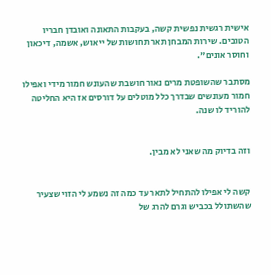אישית רגשית נפשית קשה, בעקבות התאונה ואובדן חבריו הטובים. שירות המבחן תאר תחושות של ייאוש, אשמה, דיכאון וחוסר אונים".

מסתבר שהשופטת מרים נאור חושבת שהעונש חמור מידי ואפילו חמור מעונשים שבדרך כלל מוטלים על דורסים אז היא החליטה להוריד לו שנה.


וזה בדיוק מה שאני לא מבין.


קשה לי אפילו להתחיל לתאר עד כמה זה נשמע לי הזוי שצעיר שהשתולל בכביש וגרם להרג של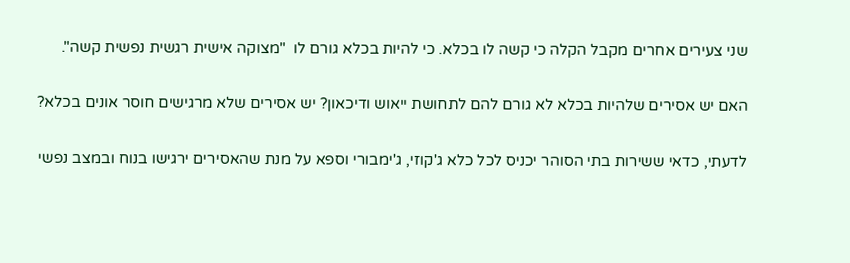שני צעירים אחרים מקבל הקלה כי קשה לו בכלא. כי להיות בכלא גורם לו  "מצוקה אישית רגשית נפשית קשה".


האם יש אסירים שלהיות בכלא לא גורם להם לתחושת ייאוש ודיכאון? יש אסירים שלא מרגישים חוסר אונים בכלא?


לדעתי, כדאי ששירות בתי הסוהר יכניס לכל כלא ג'קוזי, ג'ימבורי וספא על מנת שהאסירים ירגישו בנוח ובמצב נפשי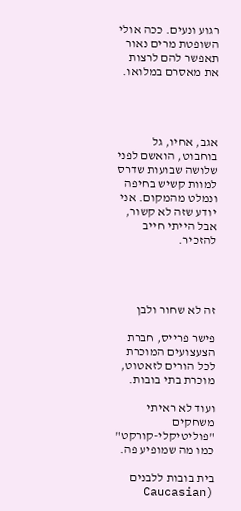רגוע ונעים. ככה אולי השופטת מרים נאור תאפשר להם לרצות את מאסרם במלואו.




אגב, אחיו, גל בוחבוט, הואשם לפני שלושה שבועות שדרס למוות קשיש בחיפה ונמלט מהמקום. אני יודע שזה לא קשור, אבל הייתי חייב להזכיר.




זה לא שחור ולבן

פישר פרייס, חברת הצעצועים המוכרת לכל הורים לזאטוט, מוכרת בתי בובות.

ועוד לא ראיתי משחקים "פוליטיקלי-קורקט" כמו מה שמופיע פה.

בית בובות ללבנים (Caucasian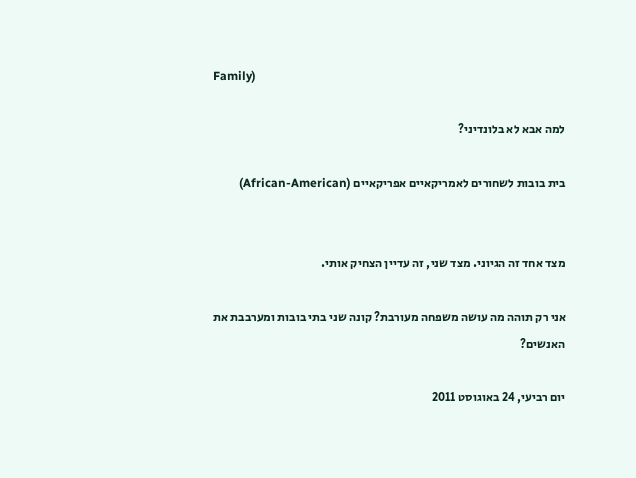Family)

למה אבא לא בלונדיני?

בית בובות לשחורים לאמריקאיים אפריקאיים (African-American)


מצד אחד זה הגיוני. מצד שני, זה עדיין הצחיק אותי.

אני רק תוהה מה עושה משפחה מעורבת? קונה שני בתי בובות ומערבבת את האנשים?

יום רביעי, 24 באוגוסט 2011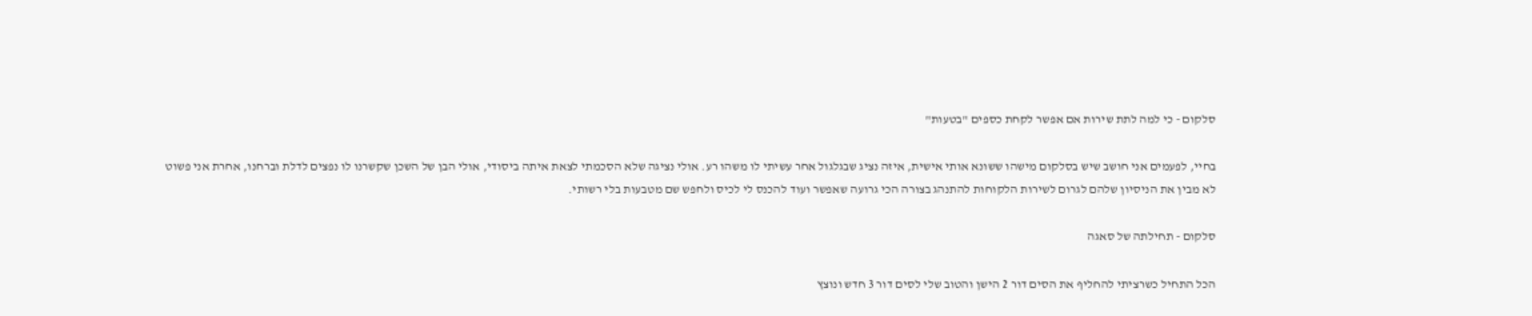סלקום - כי למה לתת שירות אם אפשר לקחת כספים "בטעות"

בחיי, לפעמים אני חושב שיש בסלקום מישהו ששונא אותי אישית, איזה נציג שבגלגול אחר עשיתי לו משהו רע. אולי נציגה שלא הסכמתי לצאת איתה ביסודי, אולי הבן של השכן שקשרנו לו נפצים לדלת וברחנו, אחרת אני פשוט לא מבין את הניסיון שלהם לגרום לשירות הלקוחות להתנהג בצורה הכי גרועה שאפשר ועוד להכנס לי לכיס ולחפש שם מטבעות בלי רשותי.

סלקום - תחילתה של סאגה

הכל התחיל כשרציתי להחליף את הסים דור 2 הישן והטוב שלי לסים דור 3 חדש ונוצץ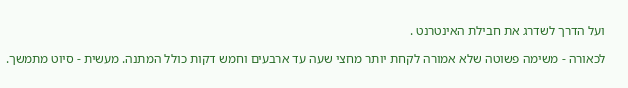ועל הדרך לשדרג את חבילת האינטרנט .

לכאורה - משימה פשוטה שלא אמורה לקחת יותר מחצי שעה עד ארבעים וחמש דקות כולל המתנה. מעשית - סיוט מתמשך.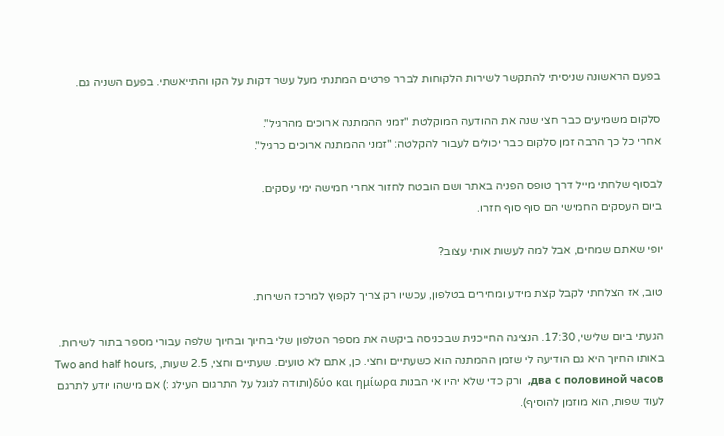בפעם הראשונה שניסיתי להתקשר לשירות הלקוחות לברר פרטים המתנתי מעל עשר דקות על הקו והתייאשתי. בפעם השניה גם.

סלקום משמיעים כבר חצי שנה את ההודעה המוקלטת "זמני ההמתנה ארוכים מהרגיל".
אחרי כל כך הרבה זמן סלקום כבר יכולים לעבור להקלטה: "זמני ההמתנה ארוכים כרגיל".

לבסוף שלחתי מייל דרך טופס הפניה באתר ושם הובטח לחזור אחרי חמישה ימי עסקים.
ביום העסקים החמישי הם סוף סוף חזרו.

יופי שאתם שמחים, אבל למה לעשות אותי עצוב?

טוב, אז הצלחתי לקבל קצת מידע ומחירים בטלפון, עכשיו רק צריך לקפוץ למרכז השירות.

הגעתי ביום שלישי, 17:30. הנציגה החייכנית שבכניסה ביקשה את מספר הטלפון שלי בחיוך ובחיוך שלפה עבורי מספר בתור לשירות. באותו החיוך היא גם הודיעה לי שזמן ההמתנה הוא כשעתיים וחצי. כן, אתם לא טועים. שעתיים וחצי, 2.5 שעות, Two and half hours, два с половиной часов,  ורק כדי שלא יהיו אי הבנות δύο και ημίωρα(ותודה לגוגל על התרגום העילג :) אם מישהו יודע לתרגם לעוד שפות, הוא מוזמן להוסיף).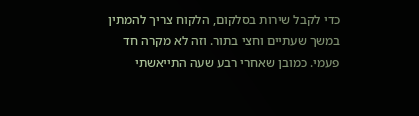כדי לקבל שירות בסלקום, הלקוח צריך להמתין במשך שעתיים וחצי בתור. וזה לא מקרה חד פעמי. כמובן שאחרי רבע שעה התייאשתי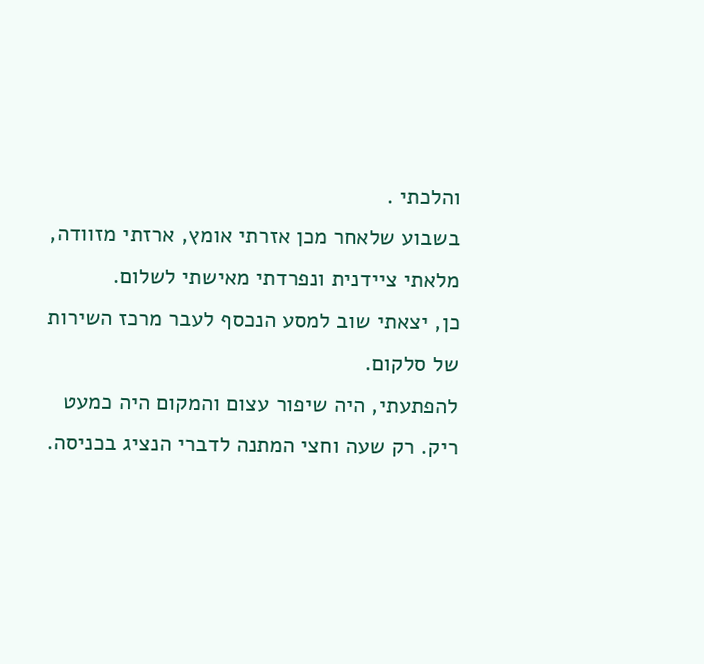והלכתי .
בשבוע שלאחר מכן אזרתי אומץ, ארזתי מזוודה, מלאתי ציידנית ונפרדתי מאישתי לשלום.
כן, יצאתי שוב למסע הנכסף לעבר מרכז השירות של סלקום.
להפתעתי, היה שיפור עצום והמקום היה כמעט ריק. רק שעה וחצי המתנה לדברי הנציג בכניסה.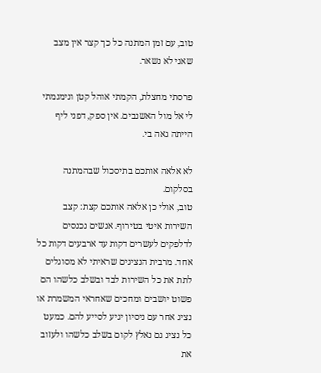טוב, עם זמן המתנה כל כך קצר אין מצב שאני לא נשאר.

פרסתי מחצלת, הקמתי אוהל קטן ונימנמתי לי אל מול האשנבים. אין ספק, דפני ליף הייתה גאה בי.

לא אלאה אותכם בתיסכול שבהמתנה בסלקום.
טוב, אולי כן אלאה אותכם קצת: קצב השירות איטי בטירוף. אנשים נכנסים לדלפקים לעשרים דקות עד ארבעים דקות כל אחד. מרבית הנציגים שראיתי לא מסוגלים לתת את כל השירות לבד ובשלב כלשהו הם פשוט יושבים ומחכים שאחראי המשמרת או נציג אחר עם ניסיון יגיע לסייע להם. כמעט כל נציג גם נאלץ לקום בשלב כלשהו ולעזוב את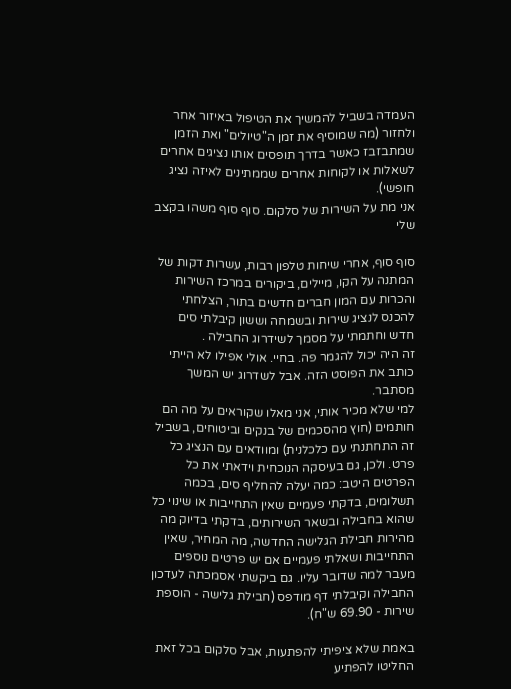העמדה בשביל להמשיך את הטיפול באיזור אחר ולחזור (מה שמוסיף את זמן ה"טיולים" ואת הזמן שמתבזבז כאשר בדרך תופסים אותו נציגים אחרים לשאלות או לקוחות אחרים שממתינים לאיזה נציג חופשי).
אני מת על השירות של סלקום. סוף סוף משהו בקצב שלי

סוף סוף, אחרי שיחות טלפון רבות, עשרות דקות של המתנה על הקו, מיילים, ביקורים במרכז השירות והכרות עם המון חברים חדשים בתור, הצלחתי להכנס לנציג שירות ובשמחה וששון קיבלתי סים חדש וחתמתי על מסמך לשידרוג החבילה .
זה היה יכול להגמר פה. בחיי. אולי אפילו לא הייתי כותב את הפוסט הזה. אבל לשדרוג יש המשך מסתבר.
למי שלא מכיר אותי, אני מאלו שקוראים על מה הם חותמים (חוץ מהסכמים של בנקים וביטוחים, בשביל זה התחתנתי עם כלכלנית) ומוודאים עם הנציג כל פרט. ולכן, גם בעיסקה הנוכחית וידאתי את כל הפרטים היטב: כמה יעלה להחליף סים, בכמה תשלומים, בדקתי פעמיים שאין התחייבות או שינוי כל שהוא בחבילה ובשאר השירותים, בדקתי בדיוק מה מהירות חבילת הגלישה החדשה, מה המחיר, שאין התחייבות ושאלתי פעמיים אם יש פרטים נוספים מעבר למה שדובר עליו. גם ביקשתי אסמכתה לעדכון החבילה וקיבלתי דף מודפס (חבילת גלישה - הוספת שירות - 69.90 ש"ח).

באמת שלא ציפיתי להפתעות, אבל סלקום בכל זאת החליטו להפתיע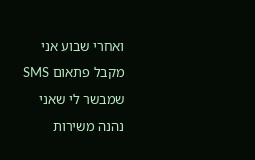ואחרי שבוע אני מקבל פתאום SMS  שמבשר לי שאני נהנה משירות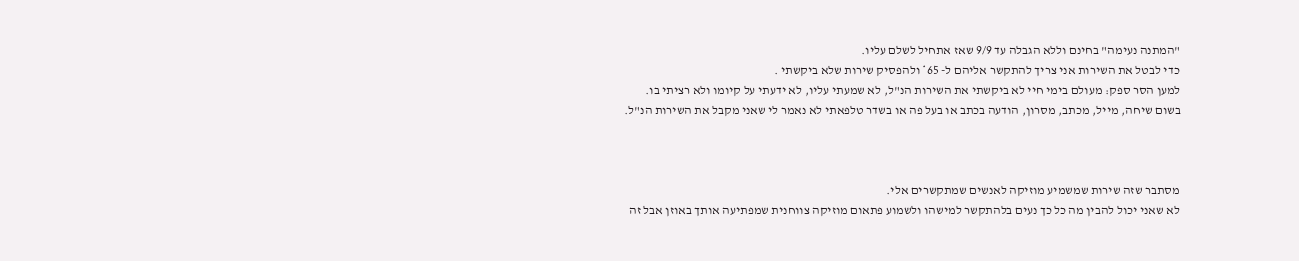"המתנה נעימה" בחינם וללא הגבלה עד 9/9 שאז אתחיל לשלם עליו.
כדי לבטל את השירות אני צריך להתקשר אליהם ל- 65* ולהפסיק שירות שלא ביקשתי .
למען הסר ספק: מעולם בימי חיי לא ביקשתי את השירות הנ"ל, לא שמעתי עליו, לא ידעתי על קיומו ולא רציתי בו. בשום שיחה, מייל, מכתב, מסרון, הודעה בכתב או בעל פה או בשדר טלפאתי לא נאמר לי שאני מקבל את השירות הנ"ל.



מסתבר שזה שירות שמשמיע מוזיקה לאנשים שמתקשרים אלי.
לא שאני יכול להבין מה כל כך נעים בלהתקשר למישהו ולשמוע פתאום מוזיקה צווחנית שמפתיעה אותך באוזן אבל זה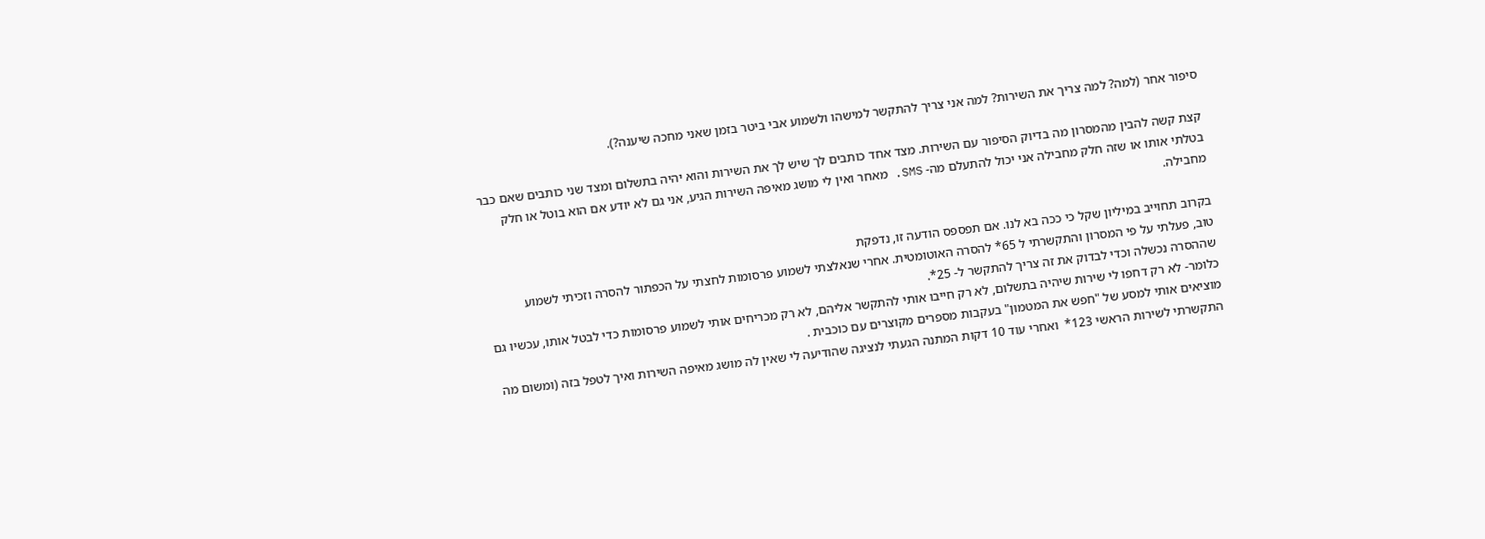סיפור אחר (למה? למה צריך את השירות? למה אני צריך להתקשר למישהו ולשמוע אבי ביטר בזמן שאני מחכה שיענה?).

קצת קשה להבין מהמסרון מה בדיוק הסיפור עם השירות. מצד אחד כותבים לך שיש לך את השירות והוא יהיה בתשלום ומצד שני כותבים שאם כבר בטלתי אותו או שזה חלק מחבילה אני יכול להתעלם מה- SMS. מאחר ואין לי מושג מאיפה השירות הגיע, אני גם לא יודע אם הוא בוטל או חלק מחבילה.

בקרוב תחוייב במיליון שקל כי ככה בא לנו. אם תפספס הודעה זו, נדפקת
טוב, פעלתי על פי המסרון והתקשרתי ל 65* להסרה האוטומטית. אחרי שנאלצתי לשמוע פרסומות לחצתי על הכפתור להסרה וזכיתי לשמוע שההסרה נכשלה וכדי לבדוק את זה צריך להתקשר ל- 25*.
כלומר- לא רק דחפו לי שירות שיהיה בתשלום, לא רק חייבו אותי להתקשר אליהם, לא רק מכריחים אותי לשמוע פרסומות כדי לבטל אותו, עכשיו גם מוציאים אותי למסע של "חפש את המטמון" בעקבות מספרים מקוצרים עם כוכבית .
התקשרתי לשירות הראשי 123*  ואחרי עוד 10 דקות המתנה הגעתי לנציגה שהודיעה לי שאין לה מושג מאיפה השירות ואיך לטפל בזה (ומשום מה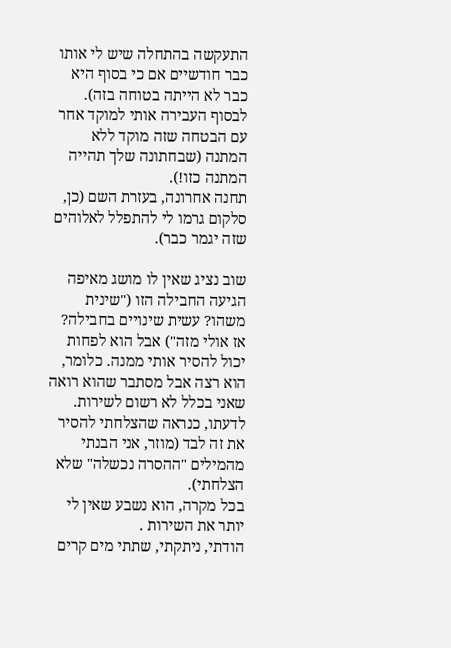התעקשה בהתחלה שיש לי אותו כבר חודשיים אם כי בסוף היא כבר לא הייתה בטוחה בזה). לבסוף העבירה אותי למוקד אחר עם הבטחה שזה מוקד ללא המתנה (שבחתונה שלך תהייה המתנה כזו!).
תחנה אחרונה, בעזרת השם (כן, סלקום גרמו לי להתפלל לאלוהים שזה יגמר כבר).

שוב נציג שאין לו מושג מאיפה הגיעה החבילה הזו ("שינית משהו? עשית שינויים בחבילה? אז אולי מזה") אבל הוא לפחות יכול להסיר אותי ממנה. כלומר, הוא רצה אבל מסתבר שהוא רואה שאני בכלל לא רשום לשירות. לדעתו, כנראה שהצלחתי להסיר את זה לבד (מוזר, אני הבנתי מהמילים "ההסרה נכשלה" שלא הצלחתי).
בכל מקרה, הוא נשבע שאין לי יותר את השירות .
הודתי, ניתקתי, שתתי מים קרים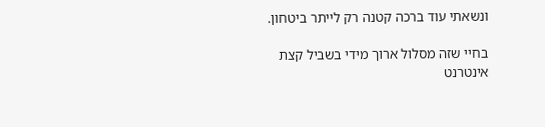ונשאתי עוד ברכה קטנה רק לייתר ביטחון.

בחיי שזה מסלול ארוך מידי בשביל קצת אינטרנט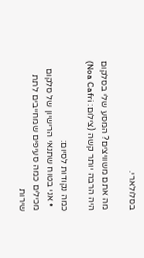בסלולארי.

מה אתם משוויצים? המסע שלי בסלקום היה הרבה יותר קשה (צילום: Noa Cafri)

כמה נקודות לסיום:
  • אני בטוח שתנאי הרישיון של סלקום מכילים כמה סעיפים שמחייבים לתת שירות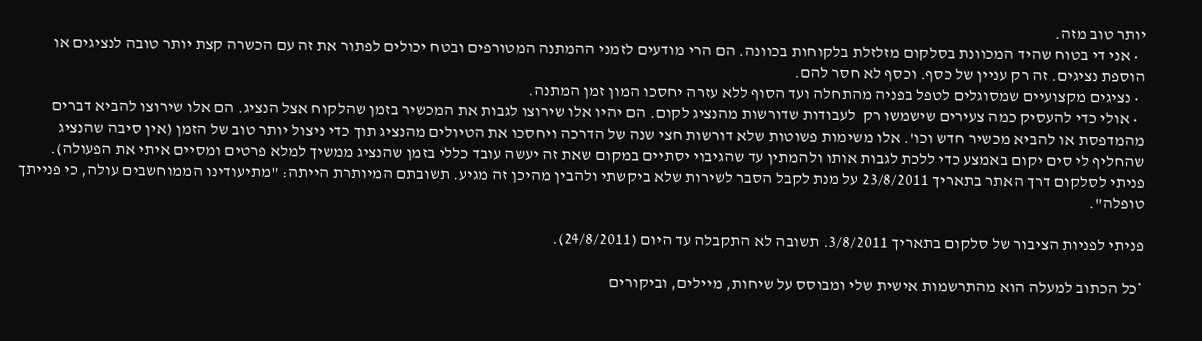יותר טוב מזה.
  • אני די בטוח שהיד המכוונת בסלקום מזלזלת בלקוחות בכוונה. הם הרי מודעים לזמני ההמתנה המטורפים ובטח יכולים לפתור את זה עם הכשרה קצת יותר טובה לנציגים או הוספת נציגים. זה רק עניין של כסף. וכסף לא חסר להם.
  • נציגים מקצועיים שמסוגלים לטפל בפניה מהתחלה ועד הסוף ללא עזרה יחסכו המון זמן המתנה.
  • אולי כדי להעסיק כמה צעירים שישמשו רק  לעבודות שדורשות מהנציג לקום. הם יהיו אלו שירוצו לגבות את המכשיר בזמן שהלקוח אצל הנציג. הם אלו שירוצו להביא דברים מהמדפסת או להביא מכשיר חדש וכו'. אלו משימות פשוטות שלא דורשות חצי שנה של הדרכה ויחסכו את הטיולים מהנציג תוך כדי ניצול יותר טוב של הזמן (אין סיבה שהנציג שהחליף לי סים יקום באמצע כדי ללכת לגבות אותו ולהמתין עד שהגיבוי יסתיים במקום שאת זה יעשה עובד כללי בזמן שהנציג ממשיך למלא פרטים ומסיים איתי את הפעולה).
פניתי לסלקום דרך האתר בתאריך 23/8/2011 על מנת לקבל הסבר לשירות שלא ביקשתי ולהבין מהיכן זה מגיע. תשובתם המיותרת הייתה: "מתיעודינו הממוחשבים עולה, כי פנייתך טופלה".

פניתי לפניות הציבור של סלקום בתאריך 3/8/2011. תשובה לא התקבלה עד היום (24/8/2011).

*כל הכתוב למעלה הוא מהתרשמות אישית שלי ומבוסס על שיחות, מיילים, וביקורים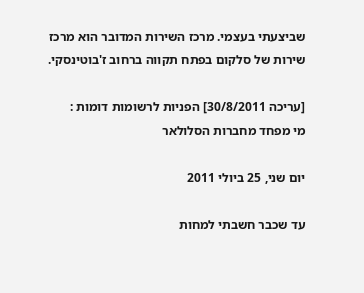שביצעתי בעצמי. מרכז השירות המדובר הוא מרכז שירות של סלקום בפתח תקווה ברחוב ז'בוטינסקי.

[עריכה 30/8/2011] הפניות לרשומות דומות :
מי מפחד מחברות הסלולאר

יום שני, 25 ביולי 2011

עד שכבר חשבתי למחות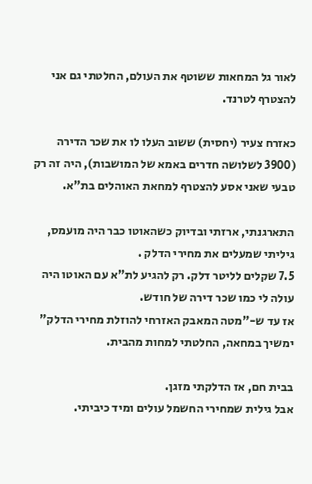לאור גל המחאות ששוטף את העולם, החלטתי גם אני להצטרף לטרנד.

כאזרח צעיר (יחסית) ששוב העלו לו את שכר הדירה (3900 לשלושה חדרים באמא של המושבות), היה זה רק טבעי שאני אסע להצטרף למחאת האוהלים בת"א.

התארגנתי, ארזתי ובדיוק כשהאוטו כבר היה מועמס, גיליתי שמעלים את מחירי הדלק .
7.5 שקלים לליטר דלק. רק להגיע לת"א עם האוטו היה עולה לי כמו שכר דירה של חודש.
אז עד ש-"מטה המאבק האזרחי להוזלת מחירי הדלק" ימשיך במחאה, החלטתי למחות מהבית.

בבית חם, אז הדלקתי מזגן.
אבל גילית שמחירי החשמל עולים ומיד כיביתי.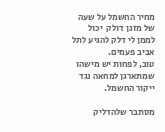מחיר החשמל על שעה של מזגן דולק  יכול לממן לי דלק להגיע לתל אביב פעמים.
טוב, לפחות יש מישהו שמתארגן למחאה נגד ייקור החשמל.

מסתבר שלהדליק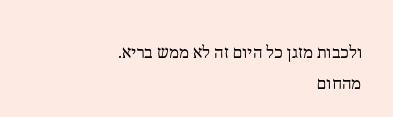ולכבות מזגן כל היום זה לא ממש בריא.
מהחום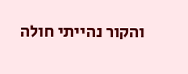והקור נהייתי חולה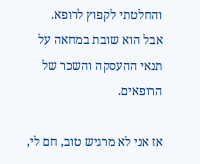והחלטתי לקפוץ לרופא.
אבל הוא שובת במחאה על תנאי ההעסקה והשכר של הרופאים.

אז אני לא מרגיש טוב, חם לי,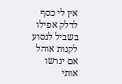אין לי כסף לדלק אפילו בשביל לנסוע לקנות אוהל אם יגרשו אותי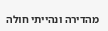מהדירה ונהייתי חולה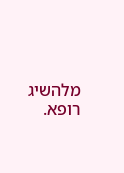מלהשיג רופא.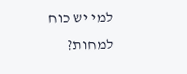למי יש כוח למחות?